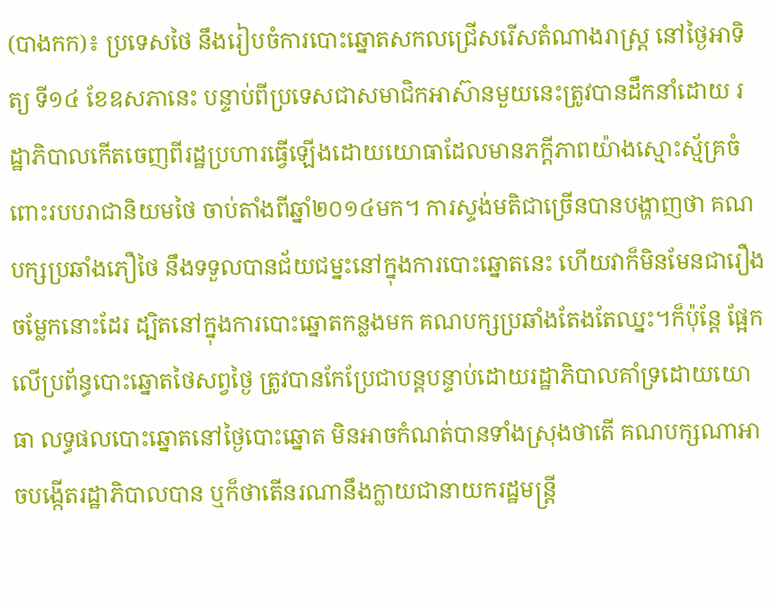(បាងកក)៖ ប្រទេសថៃ នឹងរៀបចំការបោះឆ្នោតសកលជ្រើសរើសតំណាងរាស្ត្រ នៅថ្ងៃអាទិត្យ ទី១៤ ខែឧសភានេះ បន្ទាប់ពីប្រទេសជាសមាជិកអាស៊ានមួយនេះត្រូវបានដឹកនាំដោយ រដ្ឋាភិបាលកើតចេញពីរដ្ឋប្រហារធ្វើឡើងដោយយោធាដែលមានភក្ដីភាពយ៉ាងស្មោះស័្មគ្រចំពោះរបបរាជានិយមថៃ ចាប់តាំងពីឆ្នាំ២០១៤មក។ ការស្ទង់មតិជាច្រើនបានបង្ហាញថា គណបក្សប្រឆាំងភឿថៃ នឹងទទួលបានជ័យជម្នះនៅក្នុងការបោះឆ្នោតនេះ ហើយវាក៏មិនមែនជារឿងចម្លែកនោះដែរ ដ្បិតនៅក្នុងការបោះឆ្នោតកន្លងមក គណបក្សប្រឆាំងតែងតែឈ្នះ។ក៏ប៉ុន្តែ ផ្អែកលើប្រព័ន្ធបោះឆ្នោតថៃសព្វថ្ងៃ ត្រូវបានកែប្រែជាបន្តបន្ទាប់ដោយរដ្ឋាភិបាលគាំទ្រដោយយោធា លទ្ធផលបោះឆ្នោតនៅថ្ងៃបោះឆ្នោត មិនអាចកំណត់បានទាំងស្រុងថាតើ គណបក្សណាអាចបង្កើតរដ្ឋាភិបាលបាន ឬក៏ថាតើនរណានឹងក្លាយជានាយករដ្ឋមន្ត្រី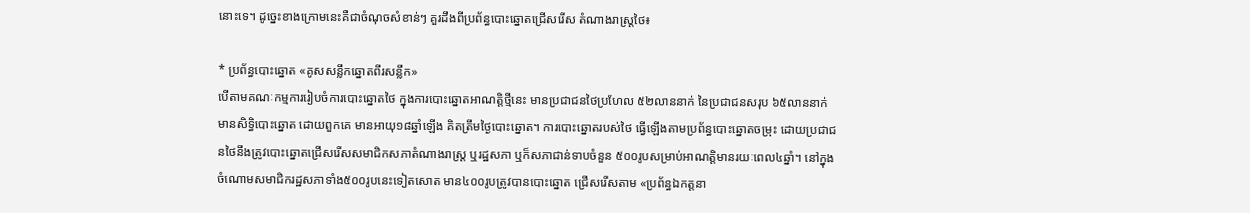នោះទេ។ ដូច្នេះខាងក្រោមនេះគឺជាចំណុចសំខាន់ៗ គួរដឹងពីប្រព័ន្ធបោះឆ្នោតជ្រើសរើស តំណាងរាស្ត្រថៃ៖

* ប្រព័ន្ធបោះឆ្នោត «គូសសន្លឹកឆ្នោតពីរសន្លឹក»
បើតាមគណៈកម្មការរៀបចំការបោះឆ្នោតថៃ ក្នុងការបោះឆ្នោតអាណត្តិថ្មីនេះ មានប្រជាជនថៃប្រហែល ៥២លាននាក់ នៃប្រជាជនសរុប ៦៥លាននាក់ មានសិទ្ធិបោះឆ្នោត ដោយពួកគេ មានអាយុ១៨ឆ្នាំឡើង គិតត្រឹមថ្ងៃបោះឆ្នោត។ ការបោះឆ្នោតរបស់ថៃ ធ្វើឡើងតាមប្រព័ន្ធបោះឆ្នោតចម្រុះ ដោយប្រជាជនថៃនឹងត្រូវបោះឆ្នោតជ្រើសរើសសមាជិកសភាតំណាងរាស្ត្រ ឬរដ្ឋសភា ឬក៏សភាជាន់ទាបចំនួន ៥០០រូបសម្រាប់អាណត្តិមានរយៈពេល៤ឆ្នាំ។ នៅក្នុងចំណោមសមាជិករដ្ឋសភាទាំង៥០០រូបនេះទៀតសោត មាន៤០០រូបត្រូវបានបោះឆ្នោត ជ្រើសរើសតាម «ប្រព័ន្ធឯកត្តនា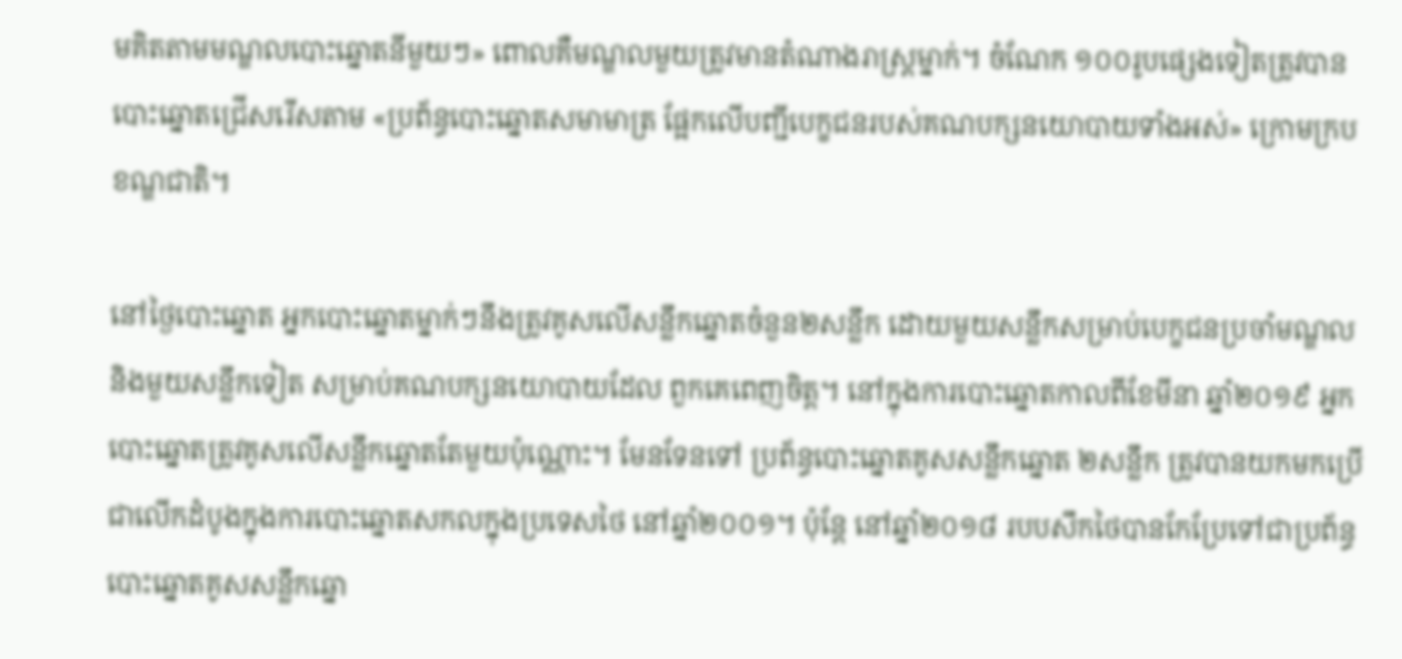មគិតតាមមណ្ឌលបោះឆ្នោតនីមួយៗ» ពោលគឺមណ្ឌលមួយត្រូវមានតំណាងរាស្ត្រម្នាក់។ ចំណែក ១០០រូបផ្សេងទៀតត្រូវបានបោះឆ្នោតជ្រើសរើសតាម «ប្រព័ន្ធបោះឆ្នោតសមាមាត្រ ផ្អែកលើបញ្ជីបេក្ខជនរបស់គណបក្សនយោបាយទាំងអស់» ក្រោមក្របខណ្ឌជាតិ។

នៅថ្ងៃបោះឆ្នោត អ្នកបោះឆ្នោតម្នាក់ៗនឹងត្រូវគូសលើសន្លឹកឆ្នោតចំនួន២សន្លឹក ដោយមួយសន្លឹកសម្រាប់បេក្ខជនប្រចាំមណ្ឌល និងមួយសន្លឹកទៀត សម្រាប់គណបក្សនយោបាយដែល ពួកគេពេញចិត្ត។ នៅក្នុងការបោះឆ្នោតកាលពីខែមីនា ឆ្នាំ២០១៩ អ្នកបោះឆ្នោតត្រូវគូសលើសន្លឹកឆ្នោតតែមួយប៉ុណ្ណោះ។ មែនទែនទៅ ប្រព័ន្ធបោះឆ្នោតគូសសន្លឹកឆ្នោត ២សន្លឹក ត្រូវបានយកមកប្រើជាលើកដំបូងក្នុងការបោះឆ្នោតសកលក្នុងប្រទេសថៃ នៅឆ្នាំ២០០១។ ប៉ុន្តែ នៅឆ្នាំ២០១៨ របបសឹកថៃបានកែប្រែទៅជាប្រព័ន្ធបោះឆ្នោតគូសសន្លឹកឆ្នោ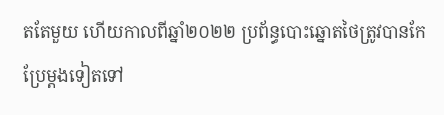តតែមួយ ហើយកាលពីឆ្នាំ២០២២ ប្រព័ន្ធបោះឆ្នោតថៃត្រូវបានកែប្រែម្ដងទៀតទៅ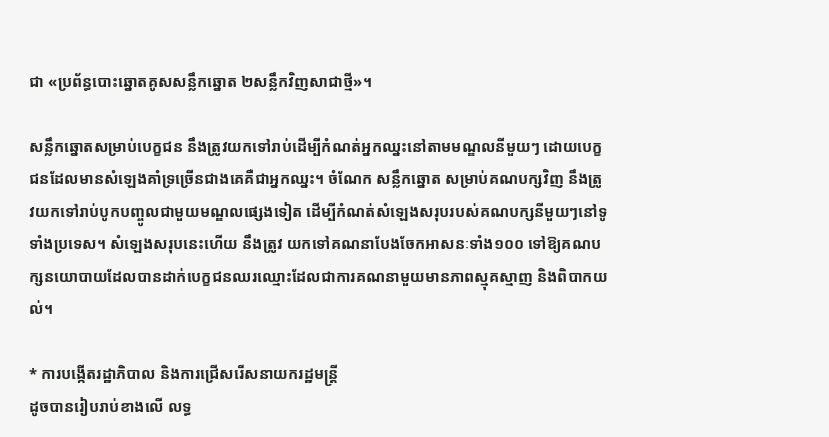ជា «ប្រព័ន្ធបោះឆ្នោតគូសសន្លឹកឆ្នោត ២សន្លឹកវិញសាជាថ្មី»។

សន្លឹកឆ្នោតសម្រាប់បេក្ខជន នឹងត្រូវយកទៅរាប់ដើម្បីកំណត់អ្នកឈ្នះនៅតាមមណ្ឌលនីមួយៗ ដោយបេក្ខជនដែលមានសំឡេងគាំទ្រច្រើនជាងគេគឺជាអ្នកឈ្នះ។ ចំណែក សន្លឹកឆ្នោត សម្រាប់គណបក្សវិញ នឹងត្រូវយកទៅរាប់បូកបញ្ចូលជាមួយមណ្ឌលផ្សេងទៀត ដើម្បីកំណត់សំឡេងសរុបរបស់គណបក្សនីមួយៗនៅទូទាំងប្រទេស។ សំឡេងសរុបនេះហើយ នឹងត្រូវ យកទៅគណនាបែងចែកអាសនៈទាំង១០០ ទៅឱ្យគណបក្សនយោបាយដែលបានដាក់បេក្ខជនឈរឈ្មោះដែលជាការគណនាមួយមានភាពស្មុគស្មាញ និងពិបាកយល់។

* ការបង្កើតរដ្ឋាភិបាល និងការជ្រើសរើសនាយករដ្ឋមន្ត្រី
ដូចបានរៀបរាប់ខាងលើ លទ្ធ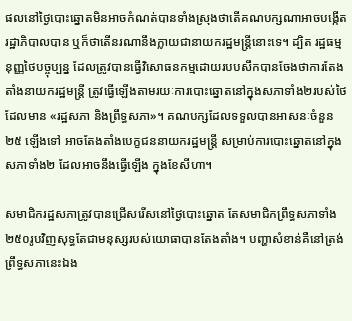ផលនៅថ្ងៃបោះឆ្នោតមិនអាចកំណត់បានទាំងស្រុងថាតើគណបក្សណាអាចបង្កើតរដ្ឋាភិបាលបាន ឬក៏ថាតើនរណានឹងក្លាយជានាយករដ្ឋមន្ត្រីនោះទេ។ ដ្បិត រដ្ឋធម្មនុញ្ញថៃបច្ចុប្បន្ន ដែលត្រូវបានធ្វើវិសោធនកម្មដោយរបបសឹកបានចែងថាការតែងតាំងនាយករដ្ឋមន្ត្រី ត្រូវធ្វើឡើងតាមរយៈការបោះឆ្នោតនៅក្នុងសភាទាំង២របស់ថៃ ដែលមាន «រដ្ឋសភា និងព្រឹទ្ធសភា»។ គណបក្សដែលទទួលបានអាសនៈចំនួន២៥ ឡើងទៅ អាចតែងតាំងបេក្ខជននាយករដ្ឋមន្ត្រី សម្រាប់ការបោះឆ្នោតនៅក្នុងសភាទាំង២ ដែលអាចនឹងធ្វើឡើង ក្នុងខែសីហា។

សមាជិករដ្ឋសភាត្រូវបានជ្រើសរើសនៅថ្ងៃបោះឆ្នោត តែសមាជិកព្រឹទ្ធសភាទាំង២៥០រូបវិញសុទ្ធតែជាមនុស្សរបស់យោធាបានតែងតាំង។ បញ្ហាសំខាន់គឺនៅត្រង់ព្រឹទ្ធសភានេះឯង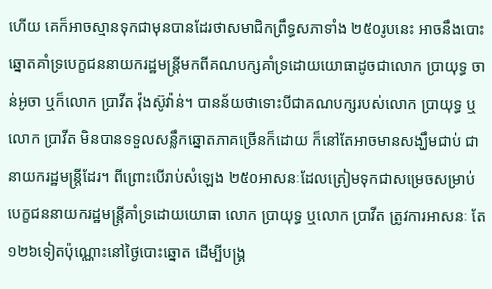ហើយ គេក៏អាចស្មានទុកជាមុនបានដែរថាសមាជិកព្រឹទ្ធសភាទាំង ២៥០រូបនេះ អាចនឹងបោះឆ្នោតគាំទ្របេក្ខជននាយករដ្ឋមន្ត្រីមកពីគណបក្សគាំទ្រដោយយោធាដូចជាលោក ប្រាយុទ្ធ ចាន់អូចា ឬក៏លោក ប្រាវីត វ៉ុងស៊ូវ៉ាន់។ បានន័យថាទោះបីជាគណបក្សរបស់លោក ប្រាយុទ្ធ ឬលោក ប្រាវីត មិនបានទទួលសន្លឹកឆ្នោតភាគច្រើនក៏ដោយ ក៏នៅតែអាចមានសង្ឃឹមជាប់ ជានាយករដ្ឋមន្ត្រីដែរ។ ពីព្រោះបើរាប់សំឡេង ២៥០អាសនៈដែលត្រៀមទុកជាសម្រេចសម្រាប់បេក្ខជននាយករដ្ឋមន្ត្រីគាំទ្រដោយយោធា លោក ប្រាយុទ្ធ ឬលោក ប្រាវីត ត្រូវការអាសនៈ តែ ១២៦ទៀតប៉ុណ្ណោះនៅថ្ងៃបោះឆ្នោត ដើម្បីបង្រ្គ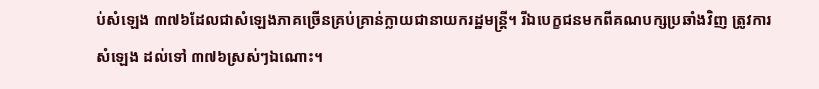ប់សំឡេង ៣៧៦ដែលជាសំឡេងភាគច្រើនគ្រប់គ្រាន់ក្លាយជានាយករដ្ឋមន្ត្រី។ រីឯបេក្ខជនមកពីគណបក្សប្រឆាំងវិញ ត្រូវការសំឡេង ដល់ទៅ ៣៧៦ស្រស់ៗឯណោះ។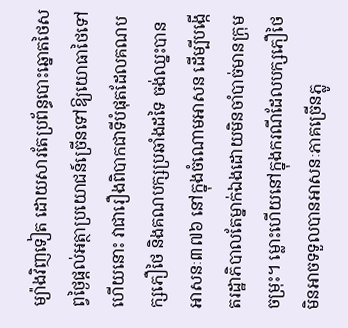ម្យ៉ាងវិញទៀត ដោយសារតែប្រព័ន្ធបោះឆ្នោតថៃសព្វថ្ងៃផ្ដល់អត្ថាប្រយោជន៍ច្រើនទៅឱ្យយោធាថៃទៅហើយនោះ វាជារឿងពិបាកជាទីបំផុតដែលគណបក្សភឿថៃ និងគណបក្សប្រឆាំងដទៃ ចង់ឈ្នះបានអាសនៈ៣៧៦ នៅក្នុងចំណោមអាសន ដើម្បីបង្កើតរដ្ឋាភិបាលតែម្នាក់ឯងដោយមិនចាំបាច់មានក្រុមចម្រុះ។ ម្លោះហើយនៅក្នុងករណីដែលបក្សភឿថៃ មិនអាចទទួលបានអាសនៈភាគច្រើនភ្លូ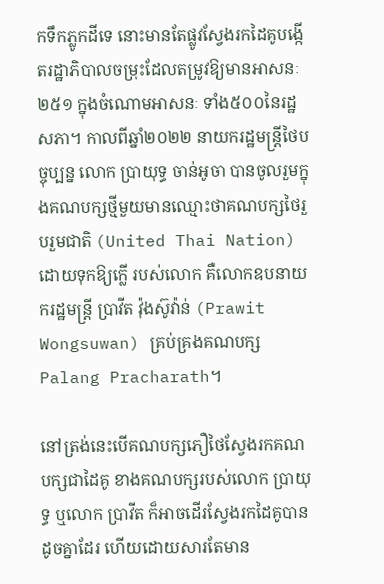កទឹកភ្លូកដីទេ នោះមានតែផ្លូវស្វែងរកដៃគូបង្កើតរដ្ឋាភិបាលចម្រុះដែលតម្រូវឱ្យមានអាសនៈ២៥១ ក្នុងចំណោមអាសនៈ ទាំង៥០០នៃរដ្ឋសភា។ កាលពីឆ្នាំ២០២២ នាយករដ្ឋមន្ត្រីថៃបច្ចុប្បន្ន លោក បា្រយុទ្ធ ចាន់អូចា បានចូលរួមក្នុងគណបក្សថ្មីមួយមានឈ្មោះថាគណបក្សថៃរួបរួមជាតិ (United Thai Nation) ដោយទុកឱ្យក្លើ របស់លោក គឺលោកឧបនាយករដ្ឋមន្ត្រី ប្រាវីត វ៉ុងស៊ូវ៉ាន់ (Prawit Wongsuwan) គ្រប់គ្រងគណបក្ស Palang Pracharath។

នៅត្រង់នេះបើគណបក្សភឿថៃស្វែងរកគណបក្សជាដៃគូ ខាងគណបក្សរបស់លោក ប្រាយុទ្ធ ឬលោក បា្រវីត ក៏អាចដើរស្វែងរកដៃគូបានដូចគ្នាដែរ ហើយដោយសារតែមាន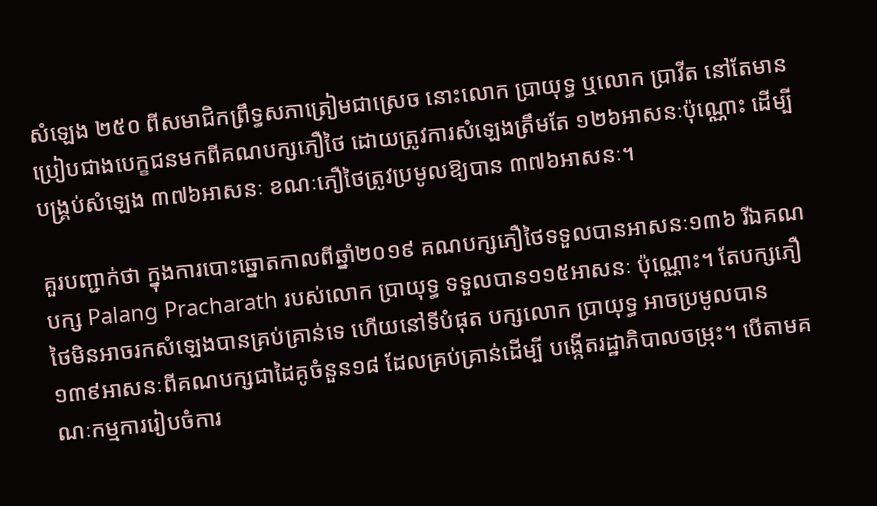សំឡេង ២៥០ ពីសមាជិកព្រឹទ្ធសភាត្រៀមជាស្រេច នោះលោក បា្រយុទ្ធ ឬលោក ប្រាវីត នៅតែមានប្រៀបជាងបេក្ខជនមកពីគណបក្សភឿថៃ ដោយត្រូវការសំឡេងត្រឹមតែ ១២៦អាសនៈប៉ុណ្ណោះ ដើម្បី បង្រ្គប់សំឡេង ៣៧៦អាសនៈ ខណៈភឿថៃត្រូវប្រមូលឱ្យបាន ៣៧៦អាសនៈ។

គួរបញ្ជាក់ថា ក្នុងការបោះឆ្នោតកាលពីឆ្នាំ២០១៩ គណបក្សភឿថៃទទួលបានអាសនៈ១៣៦ រីឯគណបក្ស Palang Pracharath របស់លោក ប្រាយុទ្ធ ទទួលបាន១១៥អាសនៈ ប៉ុណ្ណោះ។ តែបក្សភឿថៃមិនអាចរកសំឡេងបានគ្រប់គ្រាន់ទេ ហើយនៅទីបំផុត បក្សលោក ប្រាយុទ្ធ អាចប្រមូលបាន ១៣៩អាសនៈពីគណបក្សជាដៃគូចំនួន១៨ ដែលគ្រប់គ្រាន់ដើម្បី បង្កើតរដ្ឋាភិបាលចម្រុះ។ បើតាមគណៈកម្មការរៀបចំការ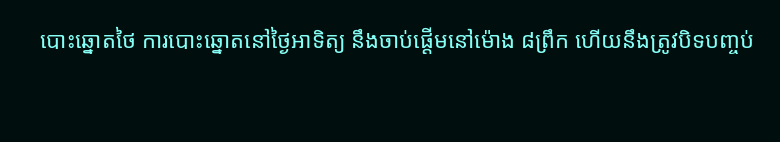បោះឆ្នោតថៃ ការបោះឆ្នោតនៅថ្ងៃអាទិត្យ នឹងចាប់ផ្ដើមនៅម៉ោង ៨ព្រឹក ហើយនឹងត្រូវបិទបញ្ចប់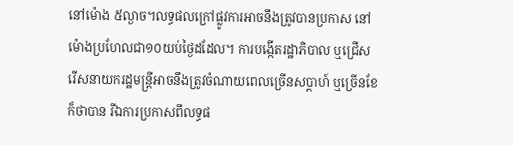នៅម៉ោង ៥ល្ងាច។លទ្ធផលក្រៅផ្លូវការអាចនឹងត្រូវបានប្រកាស នៅម៉ោងប្រហែលជា១០យប់ថ្ងៃដដែល។ ការបង្កើតរដ្ឋាភិបាល ឬជ្រើសរើសនាយករដ្ឋមន្ត្រីអាចនឹងត្រូវចំណាយពេលច្រើនសប្ដាហ៍ ឬច្រើនខែក៏ថាបាន រីឯការប្រកាសពីលទ្ធផ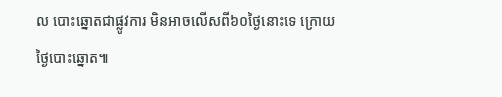ល បោះឆ្នោតជាផ្លូវការ មិនអាចលើសពី៦០ថ្ងៃនោះទេ ក្រោយថ្ងៃបោះឆ្នោត៕